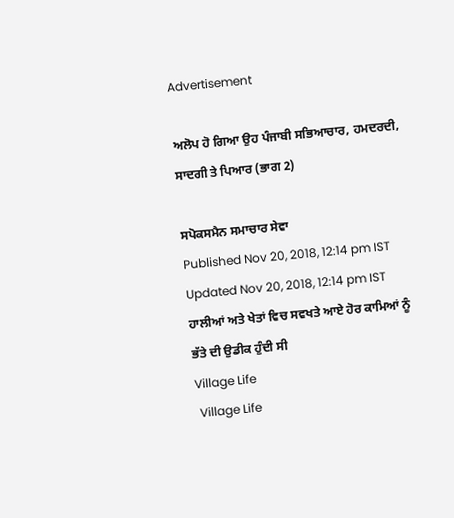Advertisement

ਅਲੋਪ ਹੋ ਗਿਆ ਉਹ ਪੰਜਾਬੀ ਸਭਿਆਚਾਰ, ਹਮਦਰਦੀ, ਸਾਦਗੀ ਤੇ ਪਿਆਰ (ਭਾਗ 2)

ਸਪੋਕਸਮੈਨ ਸਮਾਚਾਰ ਸੇਵਾ
Published Nov 20, 2018, 12:14 pm IST
Updated Nov 20, 2018, 12:14 pm IST
ਹਾਲੀਆਂ ਅਤੇ ਖੇਤਾਂ ਵਿਚ ਸਵਖਤੇ ਆਏ ਹੋਰ ਕਾਮਿਆਂ ਨੂੰ ਭੱਤੇ ਦੀ ਉਡੀਕ ਹੁੰਦੀ ਸੀ
Village Life
 Village Life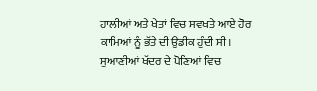ਹਾਲੀਆਂ ਅਤੇ ਖੇਤਾਂ ਵਿਚ ਸਵਖਤੇ ਆਏ ਹੋਰ ਕਾਮਿਆਂ ਨੂੰ ਭੱਤੇ ਦੀ ਉਡੀਕ ਹੁੰਦੀ ਸੀ। ਸੁਆਣੀਆਂ ਖੱਦਰ ਦੇ ਪੋਣਿਆਂ ਵਿਚ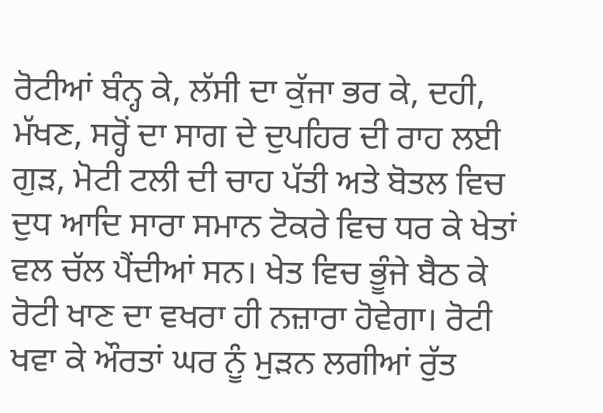ਰੋਟੀਆਂ ਬੰਨ੍ਹ ਕੇ, ਲੱਸੀ ਦਾ ਕੁੱਜਾ ਭਰ ਕੇ, ਦਹੀ, ਮੱਖਣ, ਸਰ੍ਹੋਂ ਦਾ ਸਾਗ ਦੇ ਦੁਪਹਿਰ ਦੀ ਰਾਹ ਲਈ ਗੁੜ, ਮੋਟੀ ਟਲੀ ਦੀ ਚਾਹ ਪੱਤੀ ਅਤੇ ਬੋਤਲ ਵਿਚ ਦੁਧ ਆਦਿ ਸਾਰਾ ਸਮਾਨ ਟੋਕਰੇ ਵਿਚ ਧਰ ਕੇ ਖੇਤਾਂ ਵਲ ਚੱਲ ਪੈਂਦੀਆਂ ਸਨ। ਖੇਤ ਵਿਚ ਭੂੰਜੇ ਬੈਠ ਕੇ ਰੋਟੀ ਖਾਣ ਦਾ ਵਖਰਾ ਹੀ ਨਜ਼ਾਰਾ ਹੋਵੇਗਾ। ਰੋਟੀ ਖਵਾ ਕੇ ਔਰਤਾਂ ਘਰ ਨੂੰ ਮੁੜਨ ਲਗੀਆਂ ਰੁੱਤ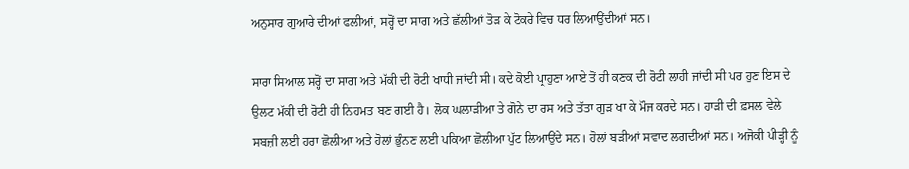ਅਨੁਸਾਰ ਗੁਆਰੇ ਦੀਆਂ ਫਲੀਆਂ, ਸਰ੍ਹੋਂ ਦਾ ਸਾਗ ਅਤੇ ਛੱਲੀਆਂ ਤੋੜ ਕੇ ਟੋਕਰੇ ਵਿਚ ਧਰ ਲਿਆਉਂਦੀਆਂ ਸਨ।

ਸਾਰਾ ਸਿਆਲ ਸਰ੍ਹੋਂ ਦਾ ਸਾਗ ਅਤੇ ਮੱਕੀ ਦੀ ਰੋਟੀ ਖਾਧੀ ਜਾਂਦੀ ਸੀ। ਕਦੇ ਕੋਈ ਪ੍ਰਾਹੁਣਾ ਆਏ ਤੋਂ ਹੀ ਕਣਕ ਦੀ ਰੋਟੀ ਲਾਹੀ ਜਾਂਦੀ ਸੀ ਪਰ ਹੁਣ ਇਸ ਦੇ ਉਲਟ ਮੱਕੀ ਦੀ ਰੋਟੀ ਹੀ ਨਿਹਮਤ ਬਣ ਗਈ ਹੈ। ਲੋਕ ਘਲਾੜੀਆ ਤੇ ਗੋਨੇ ਦਾ ਰਸ ਅਤੇ ਤੱਤਾ ਗੁੜ ਖਾ ਕੇ ਮੌਜ ਕਰਦੇ ਸਨ। ਹਾੜੀ ਦੀ ਫ਼ਸਲ ਵੇਲੇ ਸਬਜ਼ੀ ਲਈ ਹਰਾ ਛੋਲੀਆ ਅਤੇ ਹੋਲਾਂ ਭੁੰਨਣ ਲਈ ਪਕਿਆ ਛੋਲੀਆ ਪੁੱਟ ਲਿਆਉਂਦੇ ਸਨ। ਹੋਲਾਂ ਬੜੀਆਂ ਸਵਾਦ ਲਗਦੀਆਂ ਸਨ। ਅਜੋਕੀ ਪੀੜ੍ਹੀ ਨੂੰ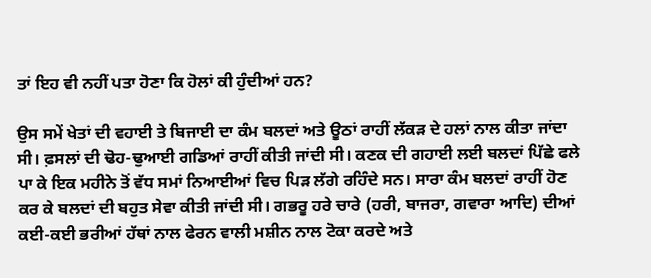ਤਾਂ ਇਹ ਵੀ ਨਹੀਂ ਪਤਾ ਹੋਣਾ ਕਿ ਹੋਲਾਂ ਕੀ ਹੁੰਦੀਆਂ ਹਨ?

ਉਸ ਸਮੇਂ ਖੇਤਾਂ ਦੀ ਵਹਾਈ ਤੇ ਬਿਜਾਈ ਦਾ ਕੰਮ ਬਲਦਾਂ ਅਤੇ ਊਠਾਂ ਰਾਹੀਂ ਲੱਕੜ ਦੇ ਹਲਾਂ ਨਾਲ ਕੀਤਾ ਜਾਂਦਾ ਸੀ। ਫ਼ਸਲਾਂ ਦੀ ਢੋਹ-ਢੁਆਈ ਗਡਿਆਂ ਰਾਹੀਂ ਕੀਤੀ ਜਾਂਦੀ ਸੀ। ਕਣਕ ਦੀ ਗਹਾਈ ਲਈ ਬਲਦਾਂ ਪਿੱਛੇ ਫਲੇ ਪਾ ਕੇ ਇਕ ਮਹੀਨੇ ਤੋਂ ਵੱਧ ਸਮਾਂ ਨਿਆਈਆਂ ਵਿਚ ਪਿੜ ਲੱਗੇ ਰਹਿੰਦੇ ਸਨ। ਸਾਰਾ ਕੰਮ ਬਲਦਾਂ ਰਾਹੀਂ ਹੋਣ ਕਰ ਕੇ ਬਲਦਾਂ ਦੀ ਬਹੁਤ ਸੇਵਾ ਕੀਤੀ ਜਾਂਦੀ ਸੀ। ਗਭਰੂ ਹਰੇ ਚਾਰੇ (ਹਰੀ, ਬਾਜਰਾ, ਗਵਾਰਾ ਆਦਿ) ਦੀਆਂ ਕਈ-ਕਈ ਭਰੀਆਂ ਹੱਥਾਂ ਨਾਲ ਫੇਰਨ ਵਾਲੀ ਮਸ਼ੀਨ ਨਾਲ ਟੋਕਾ ਕਰਦੇ ਅਤੇ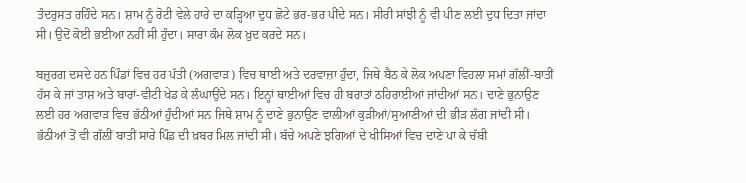ਤੰਦਰੁਸਤ ਰਹਿੰਦੇ ਸਨ। ਸ਼ਾਮ ਨੂੰ ਰੋਟੀ ਵੇਲੇ ਹਾਰੇ ਦਾ ਕੜ੍ਹਿਆ ਦੁਧ ਛੋਟੇ ਭਰ-ਭਰ ਪੀਂਦੇ ਸਨ। ਸੀਰੀ ਸਾਂਝੀ ਨੂੰ ਵੀ ਪੀਣ ਲਈ ਦੁਧ ਦਿਤਾ ਜਾਂਦਾ ਸੀ। ਉਦੋਂ ਕੋਈ ਭਈਆ ਨਹੀਂ ਸੀ ਹੁੰਦਾ। ਸਾਰਾ ਕੰਮ ਲੋਕ ਖ਼ੁਦ ਕਰਦੇ ਸਨ।

ਬਜ਼ੁਰਗ ਦਸਦੇ ਹਨ ਪਿੰਡਾਂ ਵਿਚ ਹਰ ਪੱਤੀ (ਅਗਵਾੜ) ਵਿਚ ਥਾਈ ਅਤੇ ਦਰਵਾਜ਼ਾ ਹੁੰਦਾ, ਜਿਥੇ ਬੈਠ ਕੇ ਲੋਕ ਅਪਣਾ ਵਿਹਲਾ ਸਮਾਂ ਗੱਲੀਂ-ਬਾਤੀਂ ਹੱਸ ਕੇ ਜਾਂ ਤਾਸ਼ ਅਤੇ ਬਾਰਾਂ-ਵੀਟੀ ਖੇਡ ਕੇ ਲੰਘਾਉਂਦੇ ਸਨ। ਇਨ੍ਹਾਂ ਥਾਈਆਂ ਵਿਚ ਹੀ ਬਰਾਤਾਂ ਠਹਿਰਾਈਆਂ ਜਾਂਦੀਆਂ ਸਨ। ਦਾਣੇ ਭੁਨਾਉਣ ਲਈ ਹਰ ਅਗਵਾੜ ਵਿਚ ਭੱਠੀਆਂ ਹੁੰਦੀਆਂ ਸਨ ਜਿਥੇ ਸ਼ਾਮ ਨੂੰ ਦਾਣੇ ਭੁਨਾਉਣ ਵਾਲੀਆਂ ਕੁੜੀਆਂ/ਸੁਆਣੀਆਂ ਦੀ ਭੀੜ ਲੱਗ ਜਾਂਦੀ ਸੀ। ਭੱਠੀਆਂ ਤੋਂ ਵੀ ਗੱਲੀਂ ਬਾਤੀਂ ਸਾਰੇ ਪਿੰਡ ਦੀ ਖ਼ਬਰ ਮਿਲ ਜਾਂਦੀ ਸੀ। ਬੱਚੇ ਅਪਣੇ ਝਗਿਆਂ ਦੇ ਖੀਸਿਆਂ ਵਿਚ ਦਾਣੇ ਪਾ ਕੇ ਚੱਬੀ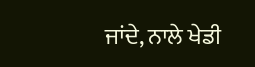ਜਾਂਦੇ, ਨਾਲੇ ਖੇਡੀ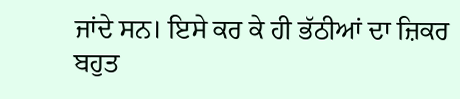ਜਾਂਦੇ ਸਨ। ਇਸੇ ਕਰ ਕੇ ਹੀ ਭੱਠੀਆਂ ਦਾ ਜ਼ਿਕਰ ਬਹੁਤ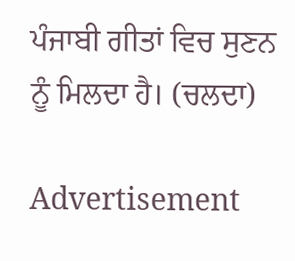ਪੰਜਾਬੀ ਗੀਤਾਂ ਵਿਚ ਸੁਣਨ ਨੂੰ ਮਿਲਦਾ ਹੈ। (ਚਲਦਾ)

Advertisement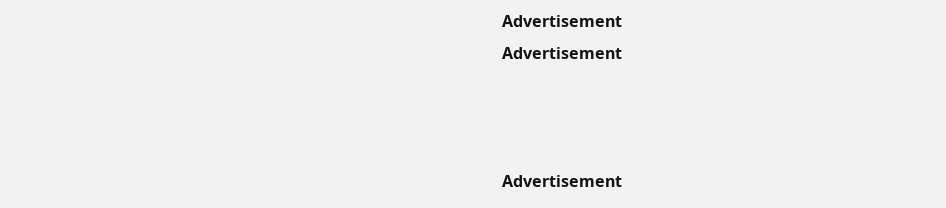Advertisement
Advertisement



Advertisement